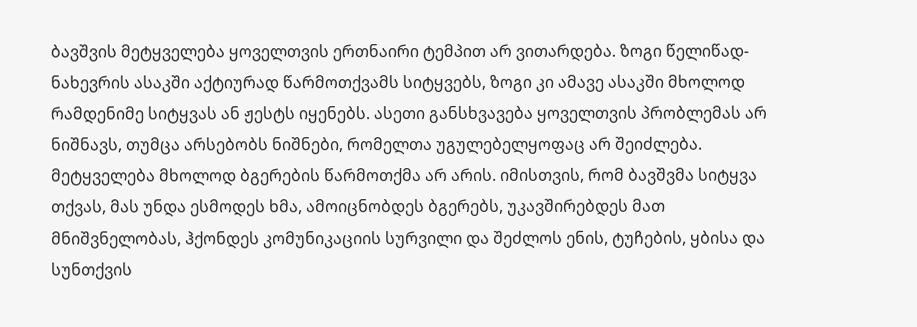ბავშვის მეტყველება ყოველთვის ერთნაირი ტემპით არ ვითარდება. ზოგი წელიწად-ნახევრის ასაკში აქტიურად წარმოთქვამს სიტყვებს, ზოგი კი ამავე ასაკში მხოლოდ რამდენიმე სიტყვას ან ჟესტს იყენებს. ასეთი განსხვავება ყოველთვის პრობლემას არ ნიშნავს, თუმცა არსებობს ნიშნები, რომელთა უგულებელყოფაც არ შეიძლება.
მეტყველება მხოლოდ ბგერების წარმოთქმა არ არის. იმისთვის, რომ ბავშვმა სიტყვა თქვას, მას უნდა ესმოდეს ხმა, ამოიცნობდეს ბგერებს, უკავშირებდეს მათ მნიშვნელობას, ჰქონდეს კომუნიკაციის სურვილი და შეძლოს ენის, ტუჩების, ყბისა და სუნთქვის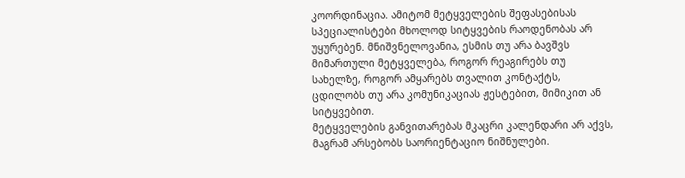კოორდინაცია. ამიტომ მეტყველების შეფასებისას სპეციალისტები მხოლოდ სიტყვების რაოდენობას არ უყურებენ. მნიშვნელოვანია, ესმის თუ არა ბავშვს მიმართული მეტყველება, როგორ რეაგირებს თუ სახელზე, როგორ ამყარებს თვალით კონტაქტს, ცდილობს თუ არა კომუნიკაციას ჟესტებით, მიმიკით ან სიტყვებით.
მეტყველების განვითარებას მკაცრი კალენდარი არ აქვს, მაგრამ არსებობს საორიენტაციო ნიშნულები.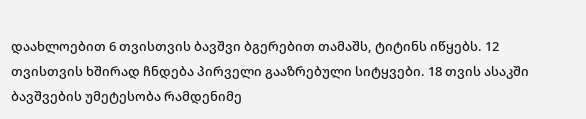დაახლოებით 6 თვისთვის ბავშვი ბგერებით თამაშს, ტიტინს იწყებს. 12 თვისთვის ხშირად ჩნდება პირველი გააზრებული სიტყვები. 18 თვის ასაკში ბავშვების უმეტესობა რამდენიმე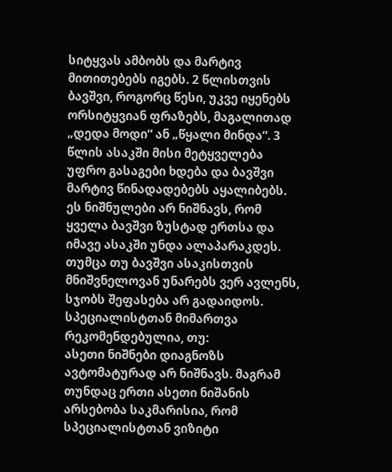სიტყვას ამბობს და მარტივ მითითებებს იგებს. 2 წლისთვის ბავშვი, როგორც წესი, უკვე იყენებს ორსიტყვიან ფრაზებს, მაგალითად „დედა მოდი“ ან „წყალი მინდა“. 3 წლის ასაკში მისი მეტყველება უფრო გასაგები ხდება და ბავშვი მარტივ წინადადებებს აყალიბებს.
ეს ნიშნულები არ ნიშნავს, რომ ყველა ბავშვი ზუსტად ერთსა და იმავე ასაკში უნდა ალაპარაკდეს. თუმცა თუ ბავშვი ასაკისთვის მნიშვნელოვან უნარებს ვერ ავლენს, სჯობს შეფასება არ გადაიდოს.
სპეციალისტთან მიმართვა რეკომენდებულია, თუ:
ასეთი ნიშნები დიაგნოზს ავტომატურად არ ნიშნავს. მაგრამ თუნდაც ერთი ასეთი ნიშანის არსებობა საკმარისია, რომ სპეციალისტთან ვიზიტი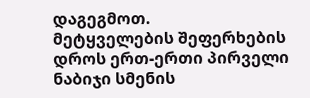დაგეგმოთ.
მეტყველების შეფერხების დროს ერთ-ერთი პირველი ნაბიჯი სმენის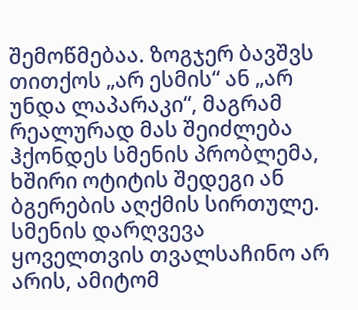შემოწმებაა. ზოგჯერ ბავშვს თითქოს „არ ესმის“ ან „არ უნდა ლაპარაკი“, მაგრამ რეალურად მას შეიძლება ჰქონდეს სმენის პრობლემა, ხშირი ოტიტის შედეგი ან ბგერების აღქმის სირთულე. სმენის დარღვევა ყოველთვის თვალსაჩინო არ არის, ამიტომ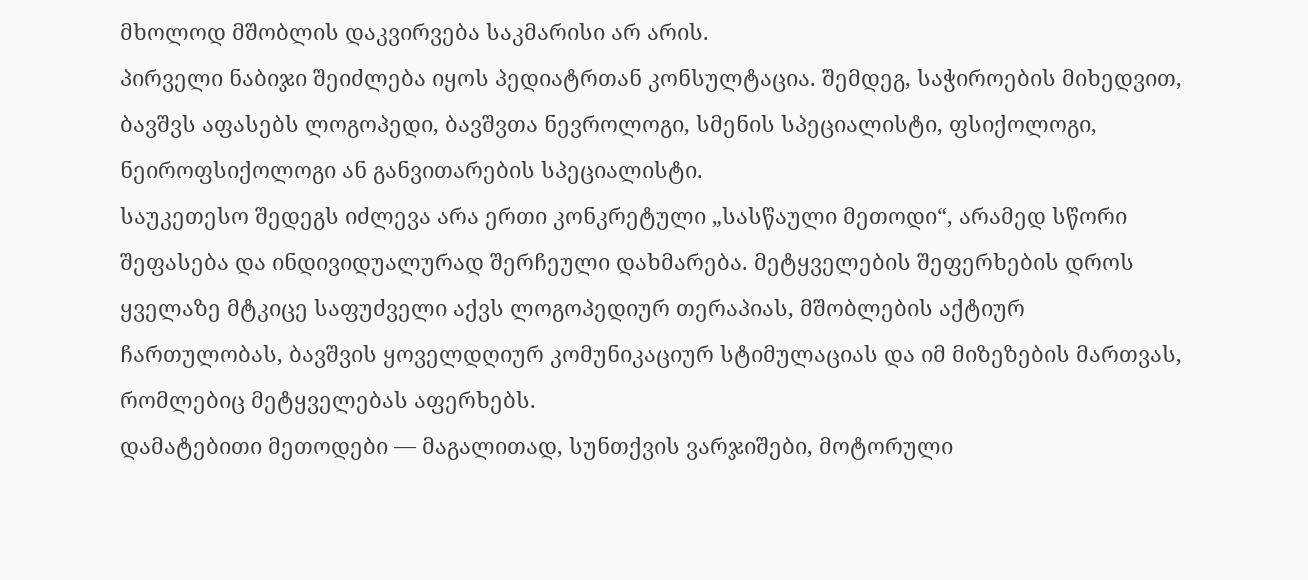მხოლოდ მშობლის დაკვირვება საკმარისი არ არის.
პირველი ნაბიჯი შეიძლება იყოს პედიატრთან კონსულტაცია. შემდეგ, საჭიროების მიხედვით, ბავშვს აფასებს ლოგოპედი, ბავშვთა ნევროლოგი, სმენის სპეციალისტი, ფსიქოლოგი, ნეიროფსიქოლოგი ან განვითარების სპეციალისტი.
საუკეთესო შედეგს იძლევა არა ერთი კონკრეტული „სასწაული მეთოდი“, არამედ სწორი შეფასება და ინდივიდუალურად შერჩეული დახმარება. მეტყველების შეფერხების დროს ყველაზე მტკიცე საფუძველი აქვს ლოგოპედიურ თერაპიას, მშობლების აქტიურ ჩართულობას, ბავშვის ყოველდღიურ კომუნიკაციურ სტიმულაციას და იმ მიზეზების მართვას, რომლებიც მეტყველებას აფერხებს.
დამატებითი მეთოდები — მაგალითად, სუნთქვის ვარჯიშები, მოტორული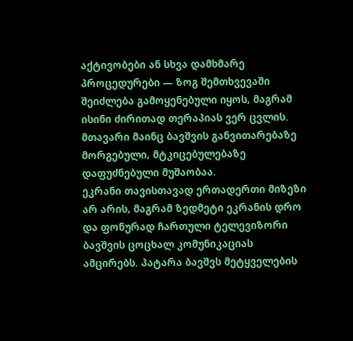აქტივობები ან სხვა დამხმარე პროცედურები — ზოგ შემთხვევაში შეიძლება გამოყენებული იყოს, მაგრამ ისინი ძირითად თერაპიას ვერ ცვლის. მთავარი მაინც ბავშვის განვითარებაზე მორგებული, მტკიცებულებაზე დაფუძნებული მუშაობაა.
ეკრანი თავისთავად ერთადერთი მიზეზი არ არის, მაგრამ ზედმეტი ეკრანის დრო და ფონურად ჩართული ტელევიზორი ბავშვის ცოცხალ კომუნიკაციას ამცირებს. პატარა ბავშვს მეტყველების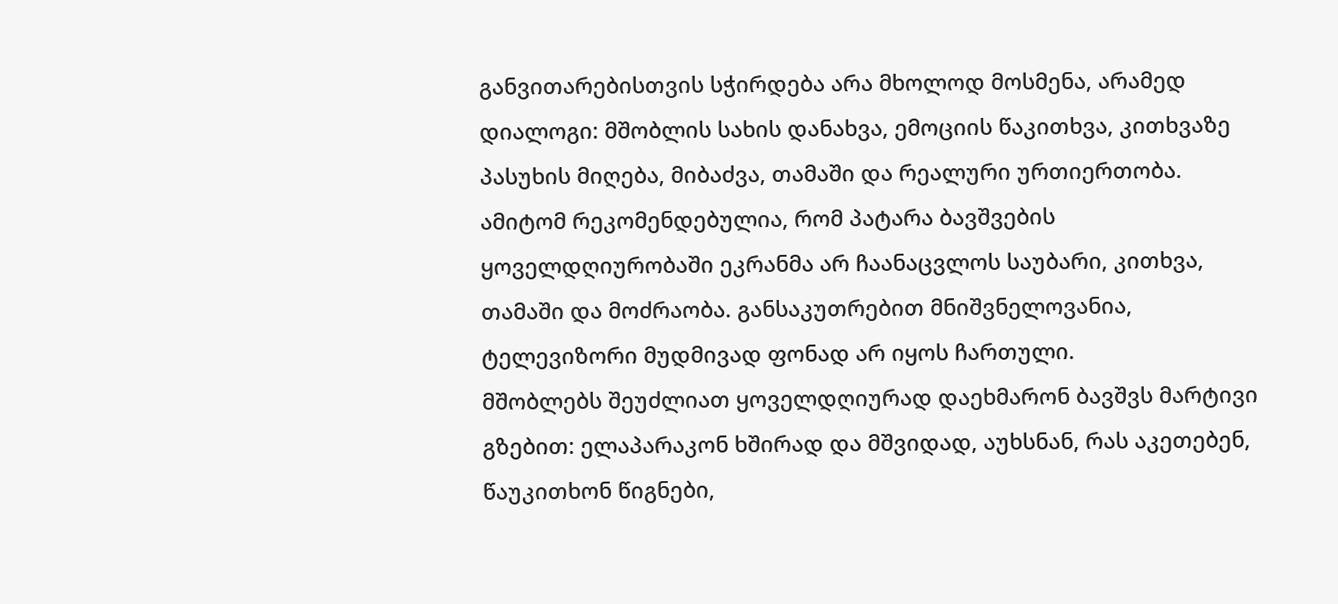განვითარებისთვის სჭირდება არა მხოლოდ მოსმენა, არამედ დიალოგი: მშობლის სახის დანახვა, ემოციის წაკითხვა, კითხვაზე პასუხის მიღება, მიბაძვა, თამაში და რეალური ურთიერთობა.
ამიტომ რეკომენდებულია, რომ პატარა ბავშვების ყოველდღიურობაში ეკრანმა არ ჩაანაცვლოს საუბარი, კითხვა, თამაში და მოძრაობა. განსაკუთრებით მნიშვნელოვანია, ტელევიზორი მუდმივად ფონად არ იყოს ჩართული.
მშობლებს შეუძლიათ ყოველდღიურად დაეხმარონ ბავშვს მარტივი გზებით: ელაპარაკონ ხშირად და მშვიდად, აუხსნან, რას აკეთებენ, წაუკითხონ წიგნები,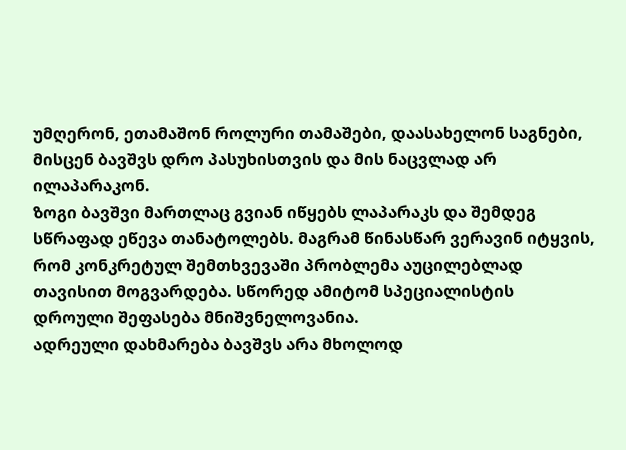უმღერონ, ეთამაშონ როლური თამაშები, დაასახელონ საგნები, მისცენ ბავშვს დრო პასუხისთვის და მის ნაცვლად არ ილაპარაკონ.
ზოგი ბავშვი მართლაც გვიან იწყებს ლაპარაკს და შემდეგ სწრაფად ეწევა თანატოლებს. მაგრამ წინასწარ ვერავინ იტყვის, რომ კონკრეტულ შემთხვევაში პრობლემა აუცილებლად თავისით მოგვარდება. სწორედ ამიტომ სპეციალისტის დროული შეფასება მნიშვნელოვანია.
ადრეული დახმარება ბავშვს არა მხოლოდ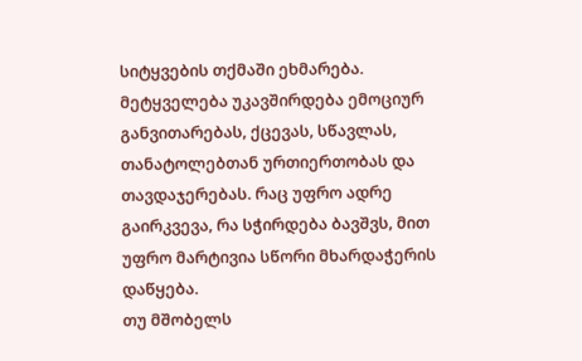სიტყვების თქმაში ეხმარება. მეტყველება უკავშირდება ემოციურ განვითარებას, ქცევას, სწავლას, თანატოლებთან ურთიერთობას და თავდაჯერებას. რაც უფრო ადრე გაირკვევა, რა სჭირდება ბავშვს, მით უფრო მარტივია სწორი მხარდაჭერის დაწყება.
თუ მშობელს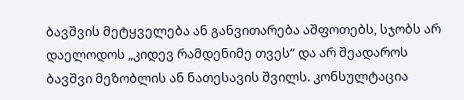ბავშვის მეტყველება ან განვითარება აშფოთებს, სჯობს არ დაელოდოს „კიდევ რამდენიმე თვეს“ და არ შეადაროს ბავშვი მეზობლის ან ნათესავის შვილს. კონსულტაცია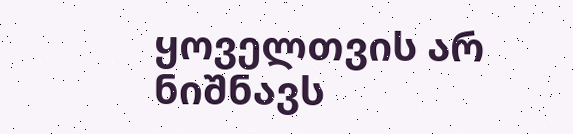ყოველთვის არ ნიშნავს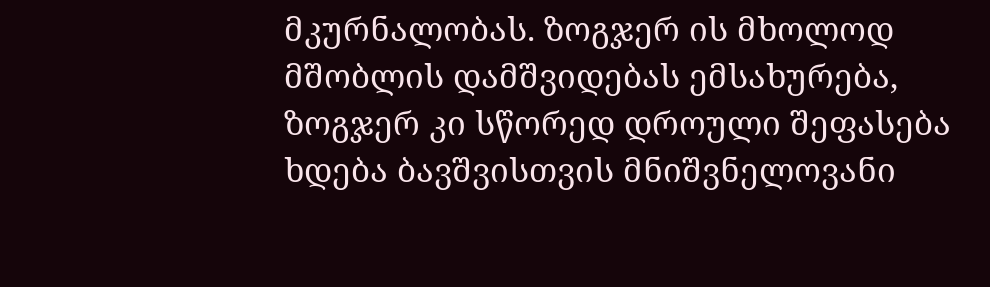მკურნალობას. ზოგჯერ ის მხოლოდ მშობლის დამშვიდებას ემსახურება, ზოგჯერ კი სწორედ დროული შეფასება ხდება ბავშვისთვის მნიშვნელოვანი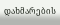დახმარების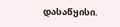დასაწყისი.